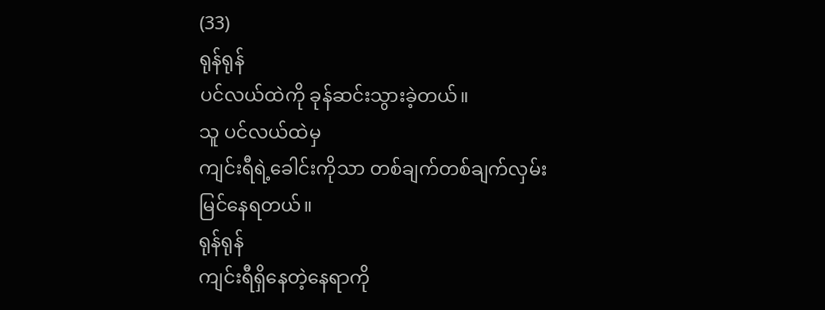(33)
ရုန်ရုန်
ပင်လယ်ထဲကို ခုန်ဆင်းသွားခဲ့တယ်။
သူ ပင်လယ်ထဲမှ
ကျင်းရီရဲ့ခေါင်းကိုသာ တစ်ချက်တစ်ချက်လှမ်းမြင်နေရတယ်။
ရုန်ရုန်
ကျင်းရီရှိနေတဲ့နေရာကို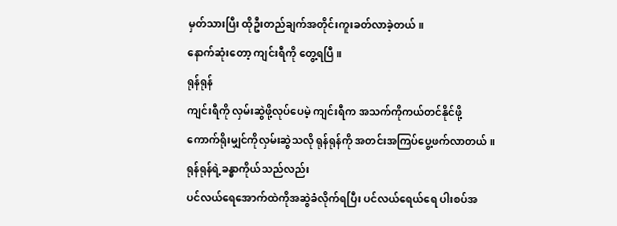မှတ်သားပြီး ထိုဦးတည်ချက်အတိုင်းကူးခတ်လာခဲ့တယ်။
နောက်ဆုံးတော့ ကျင်းရီကို တွေ့ရပြီ။
ရုန်ရုန်
ကျင်းရီကို လှမ်းဆွဲဖို့လုပ်ပေမဲ့ ကျင်းရီက အသက်ကိုကယ်တင်နိုင်ဖို့
ကောက်ရိုးမျှင်ကိုလှမ်းဆွဲသလို ရုန်ရုန်ကို အတင်းအကြပ်ပွေ့ဖက်လာတယ်။
ရုန်ရုန်ရဲ့ခန္ဓာကိုယ်သည်လည်း
ပင်လယ်ရေအောက်ထဲကိုအဆွဲခံလိုက်ရပြီး ပင်လယ်ရေယ်ရေ ပါးစပ်အ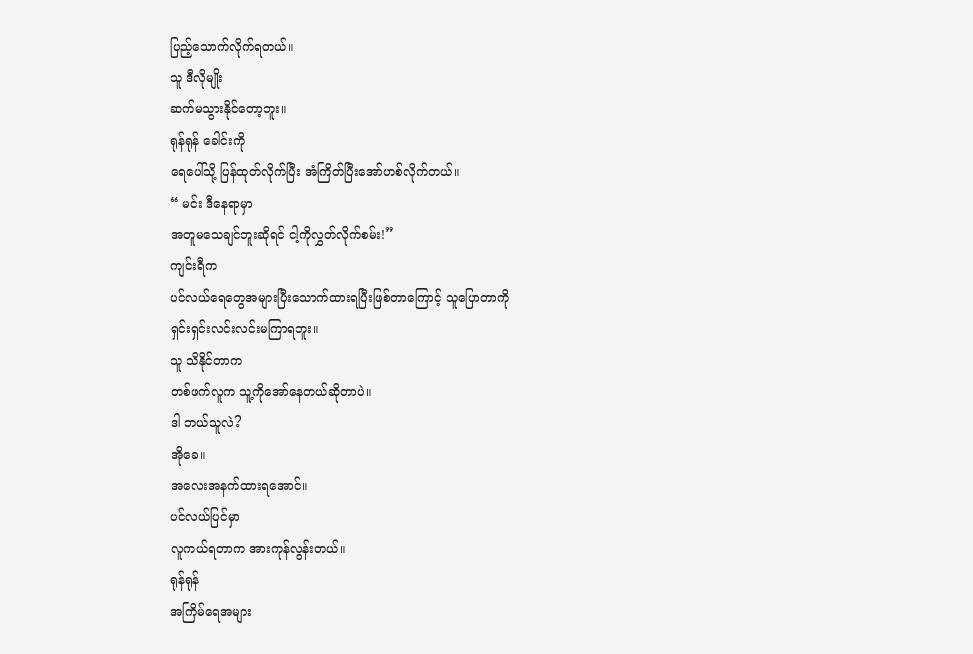ပြည့်သောက်လိုက်ရတယ်။
သူ ဒီလိုမျိုး
ဆက်မသွားနိုင်တော့ဘူး။
ရုန်ရုန် ခေါင်းကို
ရေပေါ်သို့ ပြန်ထုတ်လိုက်ပြီး အံကြိတ်ပြီးအော်ဟစ်လိုက်တယ်။
“ မင်း ဒီနေရာမှာ
အတူမသေချင်ဘူးဆိုရင် ငါ့ကိုလွှတ်လိုက်စမ်း!”
ကျင်းရီက
ပင်လယ်ရေတွေအများပြီးသောက်ထားရပြီးဖြစ်တာကြောင့် သူပြောတာကို
ရှင်းရှင်းလင်းလင်းမကြာရဘူး။
သူ သိနိုင်တာက
တစ်ဖက်လူက သူ့ကိုအော်နေတယ်ဆိုတာပဲ။
ဒါ ဘယ်သူလဲ?
အိုခေ။
အလေးအနက်ထားရအောင်။
ပင်လယ်ပြင်မှာ
လူကယ်ရတာက အားကုန်လွန်းတယ်။
ရုန်ရုန်
အကြိမ်ရေအများ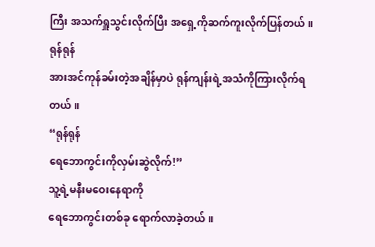ကြီး အသက်ရှူသွင်းလိုက်ပြီး အရှေ့ကိုဆက်ကူးလိုက်ပြန်တယ်။
ရုန်ရုန်
အားအင်ကုန်ခမ်းတဲ့အချိန်မှာပဲ ရုန်ကျန်းရဲ့အသံကိုကြားလိုက်ရတယ်။
“ရုန်ရုန်
ရေဘောကွင်းကိုလှမ်းဆွဲလိုက်!”
သူ့ရဲ့မနီးမဝေးနေရာကို
ရေဘောကွင်းတစ်ခု ရောက်လာခဲ့တယ်။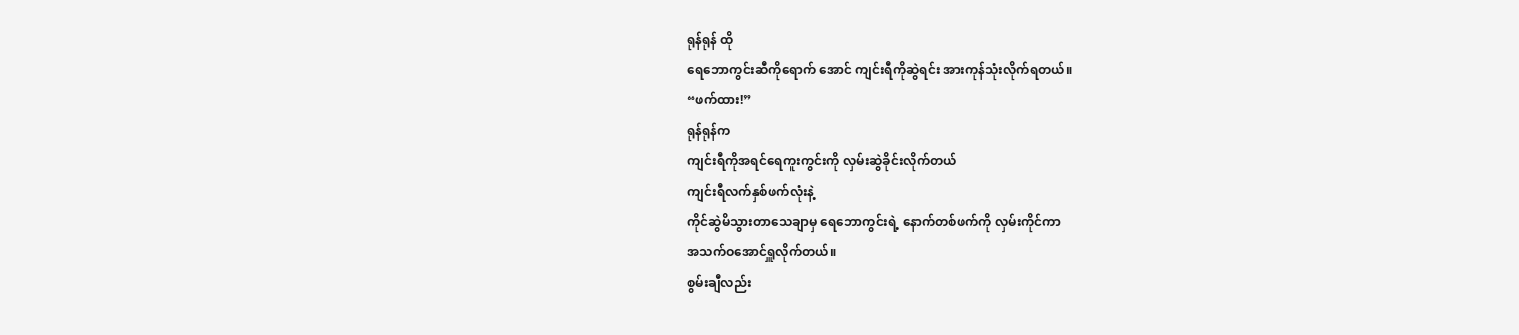ရုန်ရုန် ထို
ရေဘောကွင်းဆီကိုရောက် အောင် ကျင်းရီကိုဆွဲရင်း အားကုန်သုံးလိုက်ရတယ်။
“ဖက်ထား!”
ရုန်ရုန်က
ကျင်းရီကိုအရင်ရေကူးကွင်းကို လှမ်းဆွဲခိုင်းလိုက်တယ်
ကျင်းရီလက်နှစ်ဖက်လုံးနဲ့
ကိုင်ဆွဲမိသွားတာသေချာမှ ရေဘောကွင်းရဲ့ နောက်တစ်ဖက်ကို လှမ်းကိုင်ကာ
အသက်ဝအောင်ရှူလိုက်တယ်။
စွမ်းချီလည်း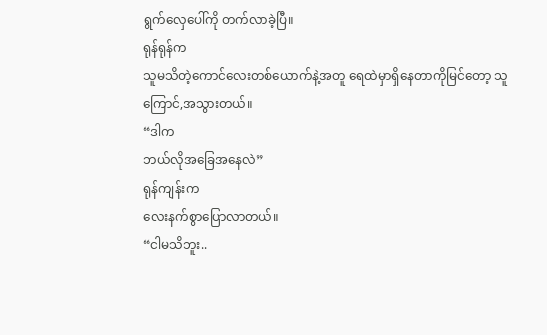ရွက်လှေပေါ်ကို တက်လာခဲ့ပြီ။
ရုန်ရုန်က
သူမသိတဲ့ကောင်လေးတစ်ယောက်နဲ့အတူ ရေထဲမှာရှိနေတာကိုမြင်တော့ သူ ကြောင်,အသွားတယ်။
“ဒါက
ဘယ်လိုအခြေအနေလဲ”
ရုန်ကျန်းက
လေးနက်စွာပြောလာတယ်။
“ငါမသိဘူး..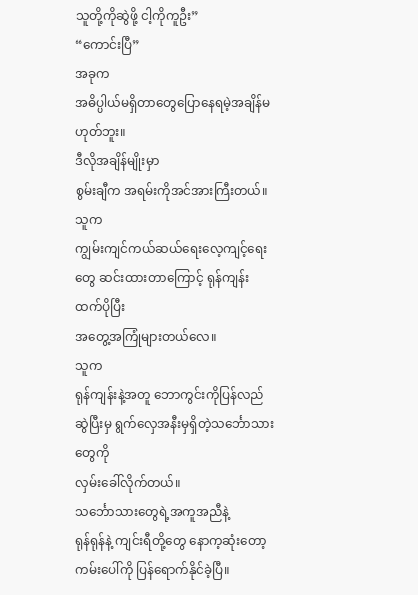သူတို့ကိုဆွဲဖို့ ငါ့ကိုကူဦး”
“ကောင်းပြီ”
အခုက
အဓိပ္ပါယ်မရှိတာတွေပြောနေရမဲ့အချိန်မဟုတ်ဘူး။
ဒီလိုအချိန်မျိုးမှာ
စွမ်းချီက အရမ်းကိုအင်အားကြီးတယ်။
သူက
ကျွမ်းကျင်ကယ်ဆယ်ရေးလေ့ကျင့်ရေးတွေ ဆင်းထားတာကြောင့် ရုန်ကျန်းထက်ပိုပြီး
အတွေ့အကြုံများတယ်လေ။
သူက
ရုန်ကျန်းနဲ့အတူ ဘောကွင်းကိုပြန်လည်ဆွဲပြီးမှ ရွက်လှေအနီးမှရှိတဲ့သင်္ဘောသားတွေကို
လှမ်းခေါ်လိုက်တယ်။
သင်္ဘောသားတွေရဲ့အကူအညီနဲ့
ရုန်ရုန်နဲ့ ကျင်းရီတို့တွေ နောက့ဆုံးတော့ ကမ်းပေါ်ကို ပြန်ရောက်နိုင်ခဲ့ပြီ။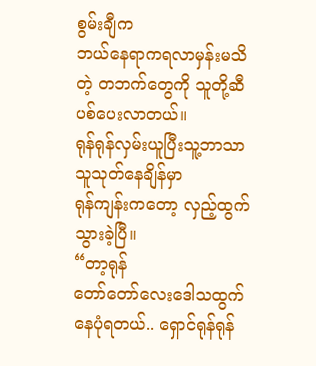စွမ်းချီက
ဘယ်နေရာကရလာမှန်းမသိတဲ့ တဘက်တွေကို သူတို့ဆီပစ်ပေးလာတယ်။
ရုန်ရုန်လှမ်းယူပြီးသူ့ဘာသာသူသုတ်နေချိန်မှာ
ရုန်ကျန်းကတော့ လှည့်ထွက်သွားခဲ့ပြီ။
“တာ့ရုန်
တော်တော်လေးဒေါသထွက်နေပုံရတယ်.. ရှောင်ရုန်ရုန်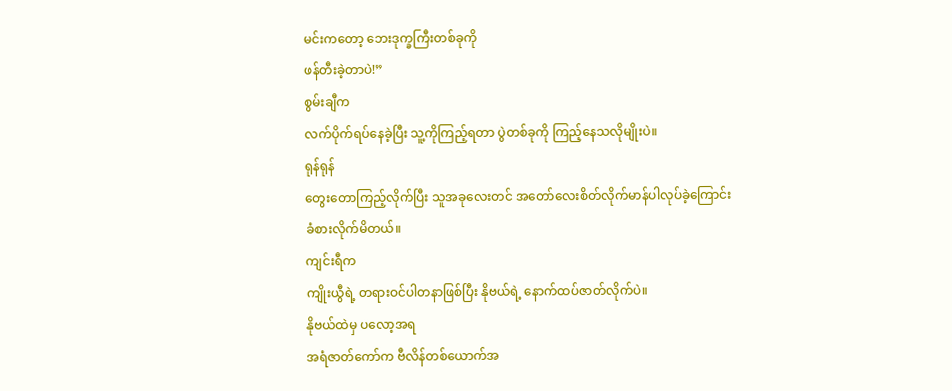မင်းကတော့ ဘေးဒုက္ခကြီးတစ်ခုကို
ဖန်တီးခဲ့တာပဲ!”
စွမ်းချီက
လက်ပိုက်ရပ်နေခဲ့ပြီး သူ့ကိုကြည့်ရတာ ပွဲတစ်ခုကို ကြည့်နေသလိုမျိုးပဲ။
ရုန်ရုန်
တွေးတောကြည့်လိုက်ပြီး သူအခုလေးတင် အတော်လေးစိတ်လိုက်မာန်ပါလုပ်ခဲ့ကြောင်း
ခံစားလိုက်မိတယ်။
ကျင်းရီက
ကျိုးယွီရဲ့ တရားဝင်ပါတနာဖြစ်ပြီး နိုဗယ်ရဲ့ နောက်ထပ်ဇာတ်လိုက်ပဲ။
နိုဗယ်ထဲမှ ပလော့အရ
အရံဇာတ်ကော်က ဗီလိန်တစ်ယောက်အ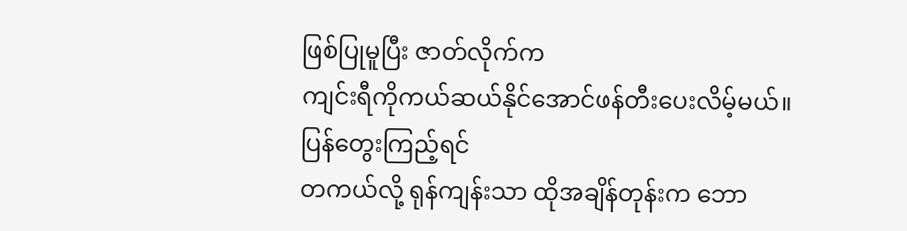ဖြစ်ပြုမူပြီး ဇာတ်လိုက်က
ကျင်းရီကိုကယ်ဆယ်နိုင်အောင်ဖန်တီးပေးလိမ့်မယ်။
ပြန်တွေးကြည့်ရင်
တကယ်လို့ ရုန်ကျန်းသာ ထိုအချိန်တုန်းက ဘော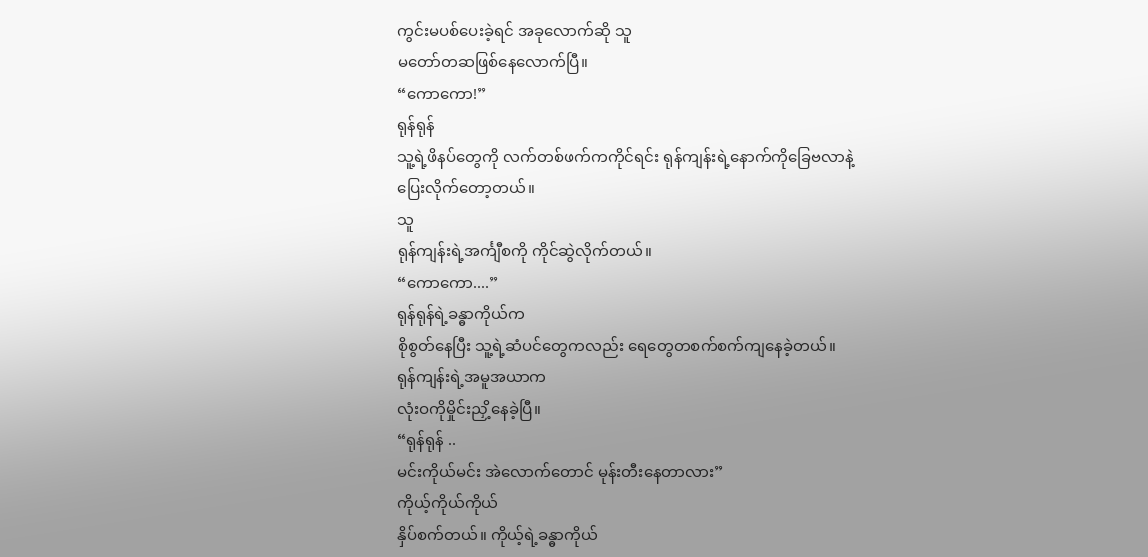ကွင်းမပစ်ပေးခဲ့ရင် အခုလောက်ဆို သူ
မတော်တဆဖြစ်နေလောက်ပြီ။
“ကောကော!”
ရုန်ရုန်
သူ့ရဲ့ဖိနပ်တွေကို လက်တစ်ဖက်ကကိုင်ရင်း ရုန်ကျန်းရဲ့နောက်ကိုခြေဗလာနဲ့
ပြေးလိုက်တော့တယ်။
သူ
ရုန်ကျန်းရဲ့အင်္ကျီစကို ကိုင်ဆွဲလိုက်တယ်။
“ကောကော....”
ရုန်ရုန်ရဲ့ခန္ဓာကိုယ်က
စိုစွတ်နေပြီး သူ့ရဲ့ဆံပင်တွေကလည်း ရေတွေတစက်စက်ကျနေခဲ့တယ်။
ရုန်ကျန်းရဲ့အမူအယာက
လုံးဝကိုမှိုင်းညှိ့နေခဲ့ပြီ။
“ရုန်ရုန် ..
မင်းကိုယ်မင်း အဲလောက်တောင် မုန်းတီးနေတာလား”
ကိုယ့်ကိုယ်ကိုယ်
နှိပ်စက်တယ်။ ကိုယ့်ရဲ့ခန္ဓာကိုယ်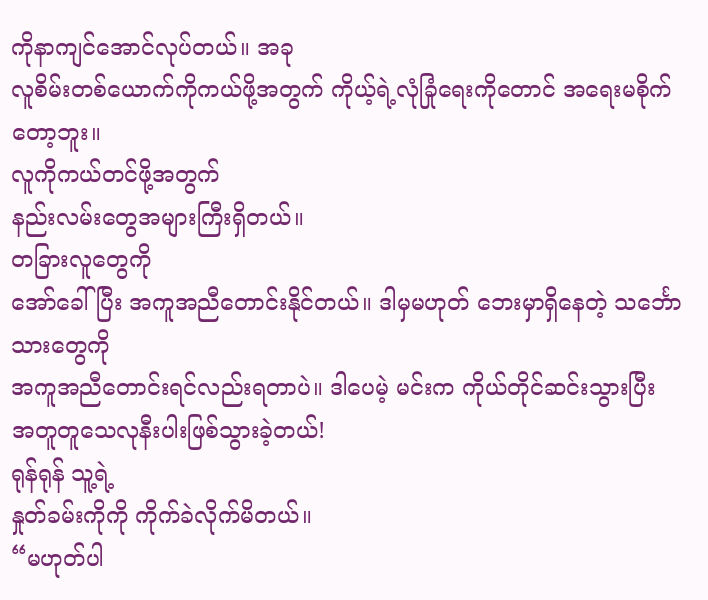ကိုနာကျင်အောင်လုပ်တယ်။ အခု
လူစိမ်းတစ်ယောက်ကိုကယ်ဖို့အတွက် ကိုယ့်ရဲ့လုံခြုံရေးကိုတောင် အရေးမစိုက်တော့ဘူး။
လူကိုကယ်တင်ဖို့အတွက်
နည်းလမ်းတွေအများကြီးရှိတယ်။
တခြားလူတွေကို
အော်ခေါ်ပြီး အကူအညီတောင်းနိုင်တယ်။ ဒါမှမဟုတ် ဘေးမှာရှိနေတဲ့ သင်္ဘောသားတွေကို
အကူအညီတောင်းရင်လည်းရတာပဲ။ ဒါပေမဲ့ မင်းက ကိုယ်တိုင်ဆင်းသွားပြီး
အတူတူသေလုနီးပါးဖြစ်သွားခဲ့တယ်!
ရုန်ရုန် သူ့ရဲ့
နှုတ်ခမ်းကိုကို ကိုက်ခဲလိုက်မိတယ်။
“မဟုတ်ပါ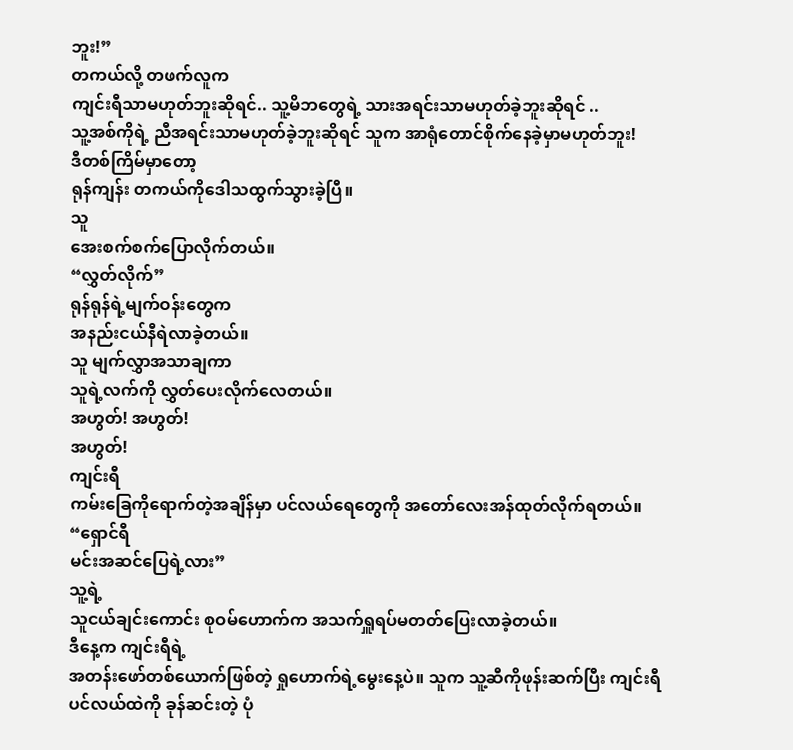ဘူး!”
တကယ်လို့ တဖက်လူက
ကျင်းရီသာမဟုတ်ဘူးဆိုရင်.. သူ့မိဘတွေရဲ့ သားအရင်းသာမဟုတ်ခဲ့ဘူးဆိုရင် ..
သူ့အစ်ကိုရဲ့ ညီအရင်းသာမဟုတ်ခဲ့ဘူးဆိုရင် သူက အာရုံတောင်စိုက်နေခဲ့မှာမဟုတ်ဘူး!
ဒီတစ်ကြိမ်မှာတော့
ရုန်ကျန်း တကယ်ကိုဒေါသထွက်သွားခဲ့ပြီ။
သူ
အေးစက်စက်ပြောလိုက်တယ်။
“လွှတ်လိုက်”
ရုန်ရုန်ရဲ့မျက်ဝန်းတွေက
အနည်းငယ်နီရဲလာခဲ့တယ်။
သူ မျက်လွှာအသာချကာ
သူရဲ့လက်ကို လွှတ်ပေးလိုက်လေတယ်။
အဟွတ်! အဟွတ်!
အဟွတ်!
ကျင်းရီ
ကမ်းခြေကိုရောက်တဲ့အချိန်မှာ ပင်လယ်ရေတွေကို အတော်လေးအန်ထုတ်လိုက်ရတယ်။
“ရှောင်ရီ
မင်းအဆင်ပြေရဲ့လား”
သူ့ရဲ့
သူငယ်ချင်းကောင်း စုဝမ်ဟောက်က အသက်ရှူရပ်မတတ်ပြေးလာခဲ့တယ်။
ဒီနေ့က ကျင်းရီရဲ့
အတန်းဖော်တစ်ယောက်ဖြစ်တဲ့ ရှုဟောက်ရဲ့မွေးနေ့ပဲ။ သူက သူ့ဆီကိုဖုန်းဆက်ပြီး ကျင်းရီ
ပင်လယ်ထဲကို ခုန်ဆင်းတဲ့ ပုံ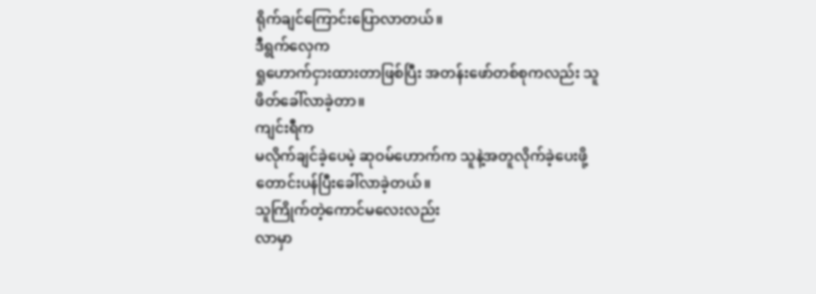ရိုက်ချင်ကြောင်းပြောလာတယ်။
ဒီရွက်လှေက
ရှုဟောက်ငှားထားတာဖြစ်ပြီး အတန်းဖော်တစ်စုကလည်း သူဖိတ်ခေါ်လာခဲ့တာ။
ကျင်းရီက
မလိုက်ချင်ခဲ့ပေမဲ့ ဆုဝမ်ဟောက်က သူနဲ့အတူလိုက်ခဲ့ပေးဖို့
တောင်းပန်ပြီးခေါ်လာခဲ့တယ်။
သူကြိုက်တဲ့ကောင်မလေးလည်း
လာမှာ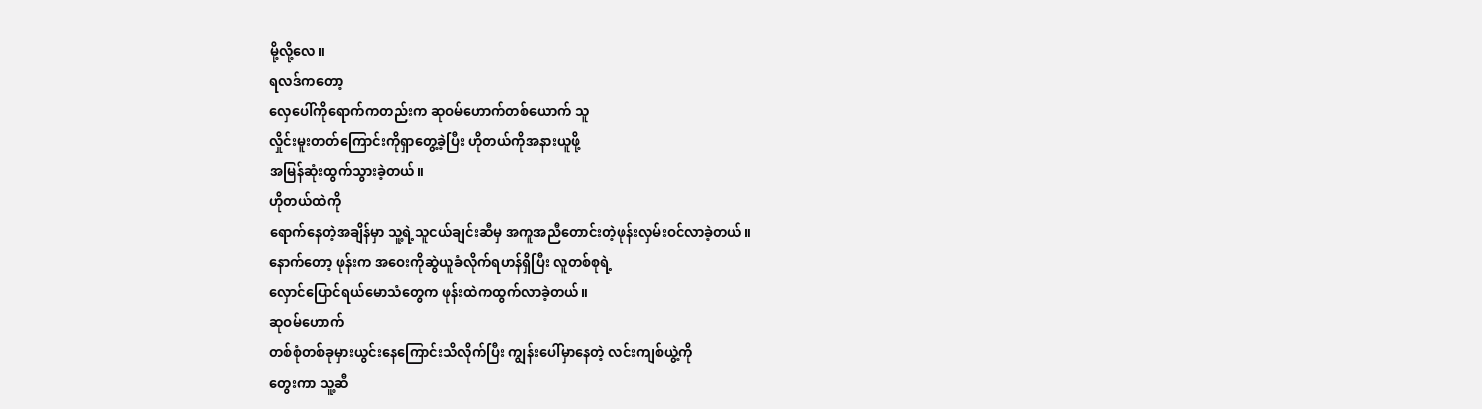မို့လို့လေ။
ရလဒ်ကတော့
လှေပေါ်ကိုရောက်ကတည်းက ဆုဝမ်ဟောက်တစ်ယောက် သူ
လှိုင်းမူးတတ်ကြောင်းကိုရှာတွေ့ခဲ့ပြီး ဟိုတယ်ကိုအနားယူဖို့
အမြန်ဆုံးထွက်သွားခဲ့တယ်။
ဟိုတယ်ထဲကို
ရောက်နေတဲ့အချိန်မှာ သူ့ရဲ့သူငယ်ချင်းဆီမှ အကူအညီတောင်းတဲ့ဖုန်းလှမ်းဝင်လာခဲ့တယ်။
နောက်တော့ ဖုန်းက အဝေးကိုဆွဲယူခံလိုက်ရဟန်ရှိပြီး လူတစ်စုရဲ့
လှောင်ပြောင်ရယ်မောသံတွေက ဖုန်းထဲကထွက်လာခဲ့တယ်။
ဆုဝမ်ဟောက်
တစ်စုံတစ်ခုမှားယွင်းနေကြောင်းသိလိုက်ပြီး ကျွန်းပေါ်မှာနေတဲ့ လင်းကျစ်ယွဲ့ကို
တွေးကာ သူ့ဆီ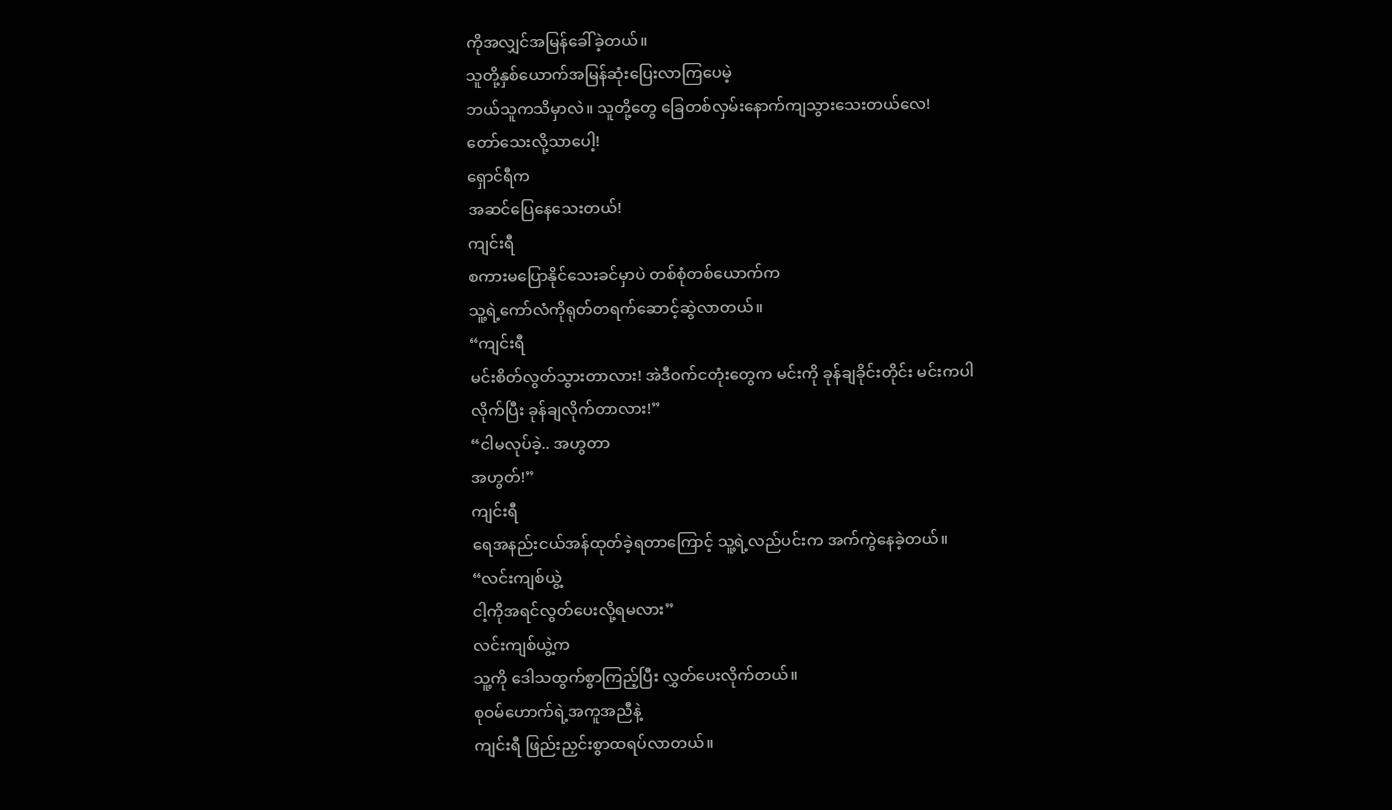ကိုအလျှင်အမြန်ခေါ်ခဲ့တယ်။
သူတို့နှစ်ယောက်အမြန်ဆုံးပြေးလာကြပေမဲ့
ဘယ်သူကသိမှာလဲ။ သူတို့တွေ ခြေတစ်လှမ်းနောက်ကျသွားသေးတယ်လေ!
တော်သေးလို့သာပေါ့!
ရှောင်ရီက
အဆင်ပြေနေသေးတယ်!
ကျင်းရီ
စကားမပြောနိုင်သေးခင်မှာပဲ တစ်စုံတစ်ယောက်က
သူ့ရဲ့ကော်လံကိုရုတ်တရက်ဆောင့်ဆွဲလာတယ်။
“ကျင်းရီ
မင်းစိတ်လွတ်သွားတာလား! အဲဒီဝက်ငတုံးတွေက မင်းကို ခုန်ချခိုင်းတိုင်း မင်းကပါ
လိုက်ပြီး ခုန်ချလိုက်တာလား!”
“ငါမလုပ်ခဲ့.. အဟွတာ
အဟွတ်!”
ကျင်းရီ
ရေအနည်းငယ်အန်ထုတ်ခဲ့ရတာကြောင့် သူ့ရဲ့လည်ပင်းက အက်ကွဲနေခဲ့တယ်။
“လင်းကျစ်ယွဲ့
ငါ့ကိုအရင်လွတ်ပေးလို့ရမလား”
လင်းကျစ်ယွဲ့က
သူ့ကို ဒေါသထွက်စွာကြည့်ပြီး လွှတ်ပေးလိုက်တယ်။
စုဝမ်ဟောက်ရဲ့အကူအညီနဲ့
ကျင်းရီ ဖြည်းညှင်းစွာထရပ်လာတယ်။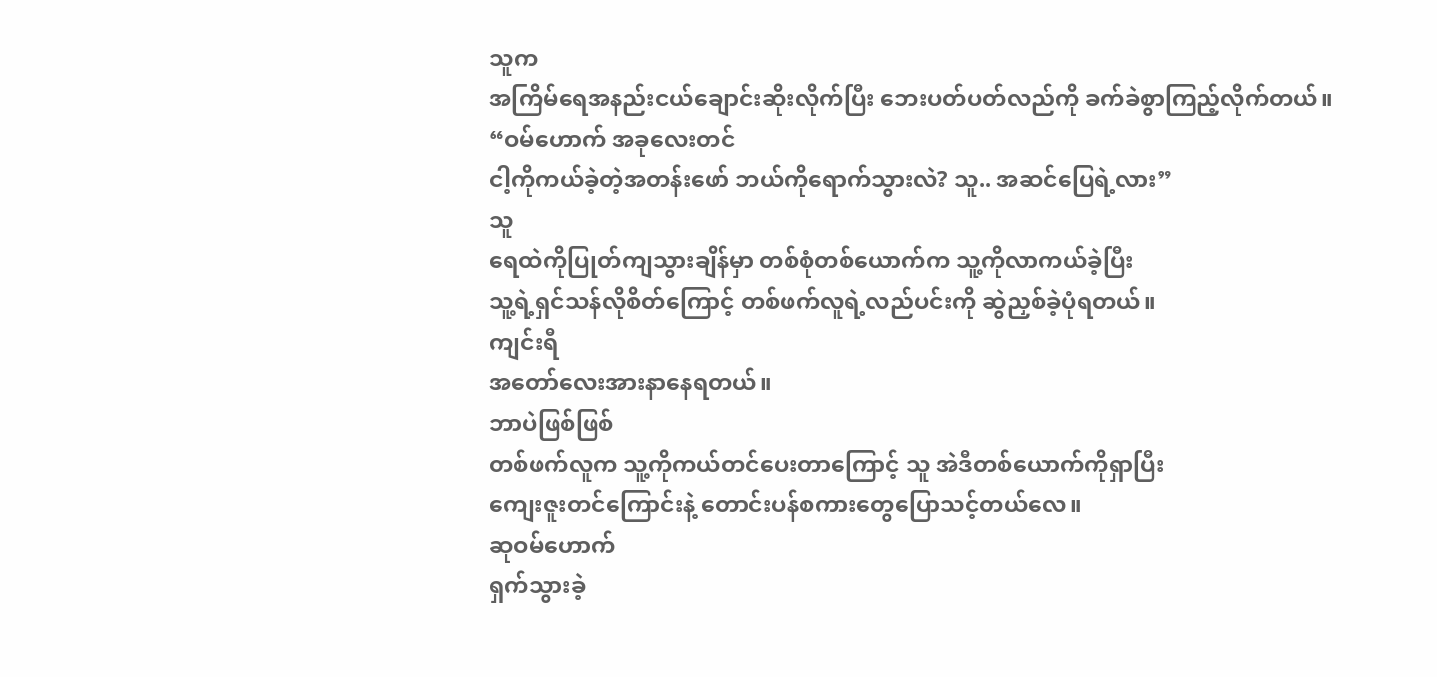သူက
အကြိမ်ရေအနည်းငယ်ချောင်းဆိုးလိုက်ပြီး ဘေးပတ်ပတ်လည်ကို ခက်ခဲစွာကြည့်လိုက်တယ်။
“ဝမ်ဟောက် အခုလေးတင်
ငါ့ကိုကယ်ခဲ့တဲ့အတန်းဖော် ဘယ်ကိုရောက်သွားလဲ? သူ.. အဆင်ပြေရဲ့လား”
သူ
ရေထဲကိုပြုတ်ကျသွားချိန်မှာ တစ်စုံတစ်ယောက်က သူ့ကိုလာကယ်ခဲ့ပြီး
သူ့ရဲ့ရှင်သန်လိုစိတ်ကြောင့် တစ်ဖက်လူရဲ့လည်ပင်းကို ဆွဲညှစ်ခဲ့ပုံရတယ်။
ကျင်းရီ
အတော်လေးအားနာနေရတယ်။
ဘာပဲဖြစ်ဖြစ်
တစ်ဖက်လူက သူ့ကိုကယ်တင်ပေးတာကြောင့် သူ အဲဒီတစ်ယောက်ကိုရှာပြီး
ကျေးဇူးတင်ကြောင်းနဲ့ တောင်းပန်စကားတွေပြောသင့်တယ်လေ။
ဆုဝမ်ဟောက်
ရှက်သွားခဲ့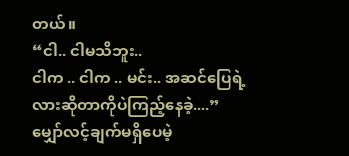တယ်။
“ငါ.. ငါမသိဘူး..
ငါက .. ငါက .. မင်း.. အဆင်ပြေရဲ့လားဆိုတာကိုပဲကြည့်နေခဲ့....”
မျှော်လင့်ချက်မရှိပေမဲ့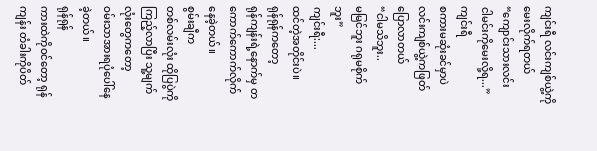ကျင်းရီ လင်းကျစ်ယွဲ့ကိုမေးလိုက်ရတယ်
“ကျောင်းသားလင်း
ငါမင်းကိုမေးလို့ရ...”
ကျင်းရီ
စကားမဆုံးခင်မှာပဲ လင်းကျစ်ယွဲ့ကဖြတ်ပြောလာတယ်
“ငါမသိဘူး..
မမြင်ဘူး ဂရုမစိုက်ဘူး”
ကျင်းရီ:...
ထင်တဲ့အတိုင်းပဲ။
ရုန်ရုန်ကတော့
ရုန်ကျန်းရဲ့နောက်မှ တကောက်ကောက်လိုက်နေခဲ့တယ်။
စွမ်းချီက
တစ်လမ်းလုံး ထိုပြပွဲကိုကြည့်လာပြီး သူ့မျက်လုံးတွေကတော့
ဝမ်းသာအားရပုံပေါ်နေခဲ့တယ်။
ရုန်ရုန်
ကားထဲကိုဝင်တော့ ရုန်ကျန်း တံခါးကိုပိတ်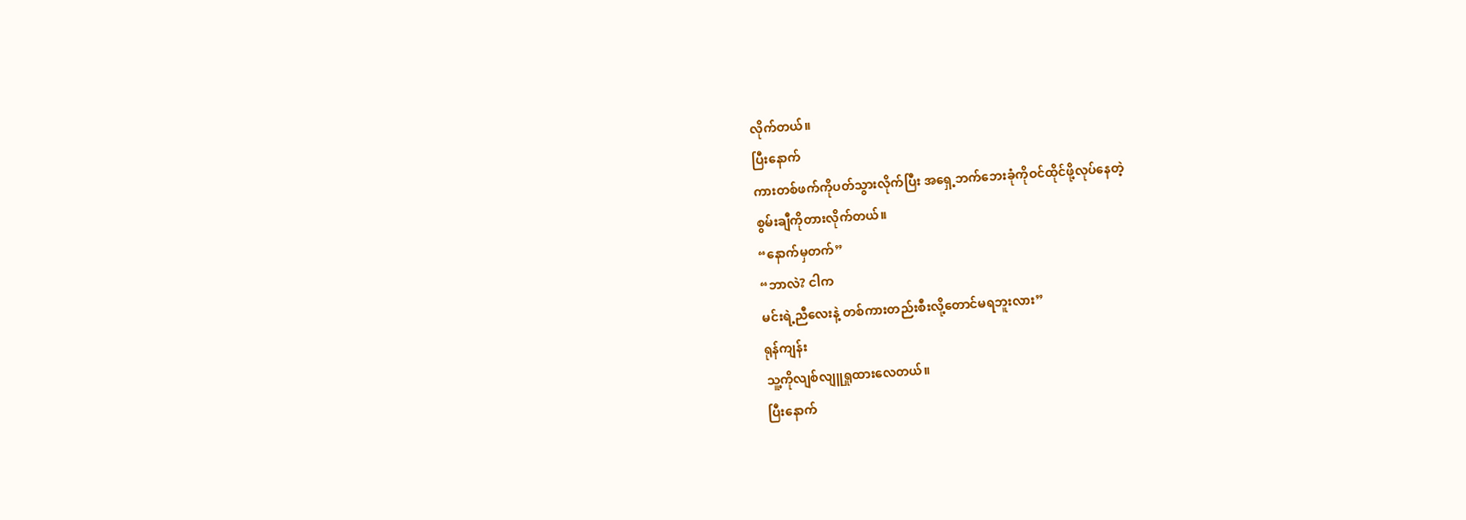လိုက်တယ်။
ပြီးနောက်
ကားတစ်ဖက်ကိုပတ်သွားလိုက်ပြီး အရှေ့ဘက်ဘေးခုံကိုဝင်ထိုင်ဖို့လုပ်နေတဲ့
စွမ်းချီကိုတားလိုက်တယ်။
“နောက်မှတက်”
“ဘာလဲ? ငါက
မင်းရဲ့ညီလေးနဲ့ တစ်ကားတည်းစီးလို့တောင်မရဘူးလား”
ရုန်ကျန်း
သူ့ကိုလျစ်လျူရှုထားလေတယ်။
ပြီးနောက်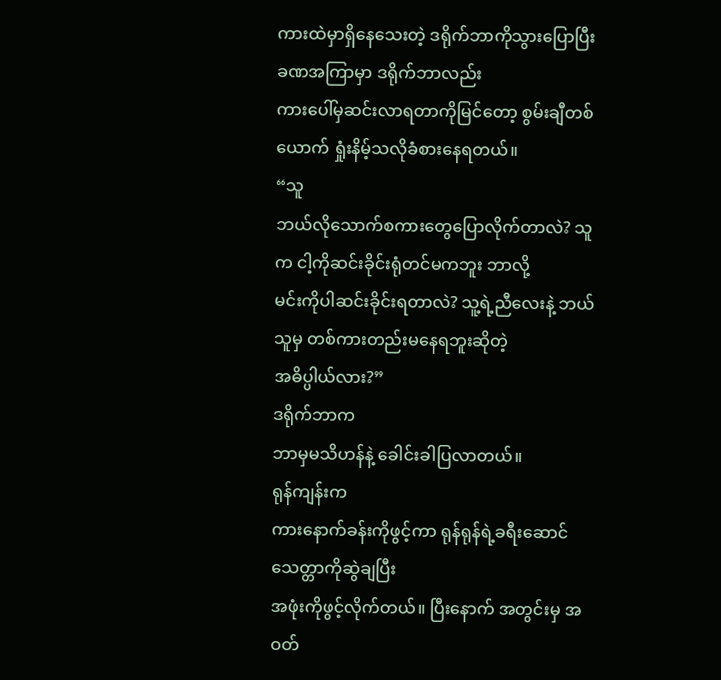ကားထဲမှာရှိနေသေးတဲ့ ဒရိုက်ဘာကိုသွားပြောပြီး ခဏအကြာမှာ ဒရိုက်ဘာလည်း
ကားပေါ်မှဆင်းလာရတာကိုမြင်တော့ စွမ်းချီတစ်ယောက် ရှုံးနိမ့်သလိုခံစားနေရတယ်။
“သူ
ဘယ်လိုသောက်စကားတွေပြောလိုက်တာလဲ? သူက ငါ့ကိုဆင်းခိုင်းရုံတင်မကဘူး ဘာလို့
မင်းကိုပါဆင်းခိုင်းရတာလဲ? သူ့ရဲ့ညီလေးနဲ့ ဘယ်သူမှ တစ်ကားတည်းမနေရဘူးဆိုတဲ့
အဓိပ္ပါယ်လား?”
ဒရိုက်ဘာက
ဘာမှမသိဟန်နဲ့ ခေါင်းခါပြလာတယ်။
ရုန်ကျန်းက
ကားနောက်ခန်းကိုဖွင့်ကာ ရုန်ရုန်ရဲ့ခရီးဆောင်သေတ္တာကိုဆွဲချပြီး
အဖုံးကိုဖွင့်လိုက်တယ်။ ပြီးနောက် အတွင်းမှ အဝတ်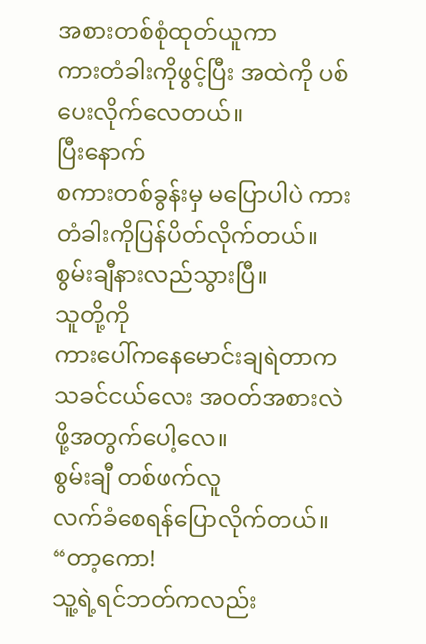အစားတစ်စုံထုတ်ယူကာ
ကားတံခါးကိုဖွင့်ပြီး အထဲကို ပစ်ပေးလိုက်လေတယ်။
ပြီးနောက်
စကားတစ်ခွန်းမှ မပြောပါပဲ ကားတံခါးကိုပြန်ပိတ်လိုက်တယ်။
စွမ်းချီနားလည်သွားပြီ။
သူတို့ကို
ကားပေါ်ကနေမောင်းချရဲတာက သခင်ငယ်လေး အဝတ်အစားလဲဖို့အတွက်ပေါ့လေ။
စွမ်းချီ တစ်ဖက်လူ
လက်ခံစေရန်ပြောလိုက်တယ်။
“တာ့ကော!
သူ့ရဲ့ရင်ဘတ်ကလည်း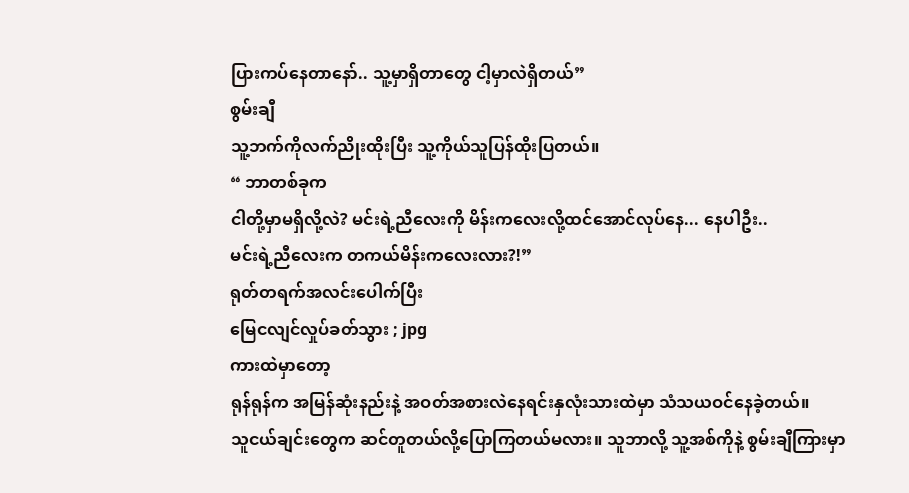ပြားကပ်နေတာနော်.. သူ့မှာရှိတာတွေ ငါ့မှာလဲရှိတယ်”
စွမ်းချီ
သူ့ဘက်ကိုလက်ညိုးထိုးပြီး သူ့ကိုယ်သူပြန်ထိုးပြတယ်။
“ ဘာတစ်ခုက
ငါတို့မှာမရှိလို့လဲ? မင်းရဲ့ညီလေးကို မိန်းကလေးလို့ထင်အောင်လုပ်နေ... နေပါဦး..
မင်းရဲ့ညီလေးက တကယ်မိန်းကလေးလား?!”
ရုတ်တရက်အလင်းပေါက်ပြီး
မြေငလျင်လှုပ်ခတ်သွား ; jpg
ကားထဲမှာတော့
ရုန်ရုန်က အမြန်ဆုံးနည်းနဲ့ အဝတ်အစားလဲနေရင်းနှလုံးသားထဲမှာ သံသယဝင်နေခဲ့တယ်။
သူငယ်ချင်းတွေက ဆင်တူတယ်လို့ပြောကြတယ်မလား။ သူဘာလို့ သူ့အစ်ကိုနဲ့ စွမ်းချီကြားမှာ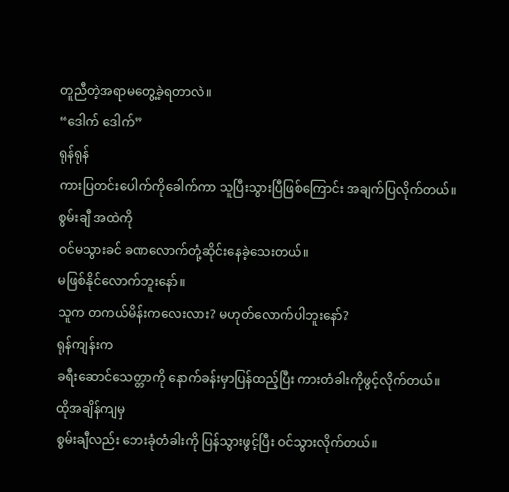တူညီတဲ့အရာမတွေ့ခဲ့ရတာလဲ။
“ဒေါက် ဒေါက်”
ရုန်ရုန်
ကားပြတင်းပေါက်ကိုခေါက်ကာ သူပြီးသွားပြီဖြစ်ကြောင်း အချက်ပြလိုက်တယ်။
စွမ်းချီ အထဲကို
ဝင်မသွားခင် ခဏလောက်တုံ့ဆိုင်းနေခဲ့သေးတယ်။
မဖြစ်နိုင်လောက်ဘူးနော်။
သူက တကယ်မိန်းကလေးလား? မဟုတ်လောက်ပါဘူးနော်?
ရုန်ကျန်းက
ခရီးဆောင်သေတ္တာကို နောက်ခန်းမှာပြန်ထည့်ပြီး ကားတံခါးကိုဖွင့်လိုက်တယ်။
ထိုအချိန်ကျမှ
စွမ်းချီလည်း ဘေးခုံတံခါးကို ပြန်သွားဖွင့်ပြီး ဝင်သွားလိုက်တယ်။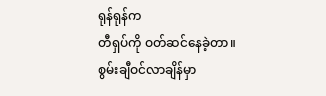ရုန်ရုန်က
တီရှပ်ကို ဝတ်ဆင်နေခဲ့တာ။
စွမ်းချီဝင်လာချိန်မှာ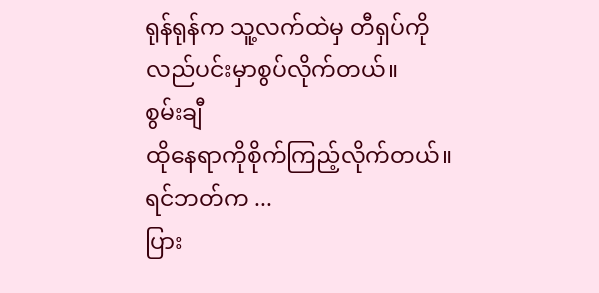ရုန်ရုန်က သူ့လက်ထဲမှ တီရှပ်ကို လည်ပင်းမှာစွပ်လိုက်တယ်။
စွမ်းချီ
ထိုနေရာကိုစိုက်ကြည့်လိုက်တယ်။
ရင်ဘတ်က ...
ပြား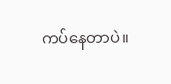ကပ်နေတာပဲ။